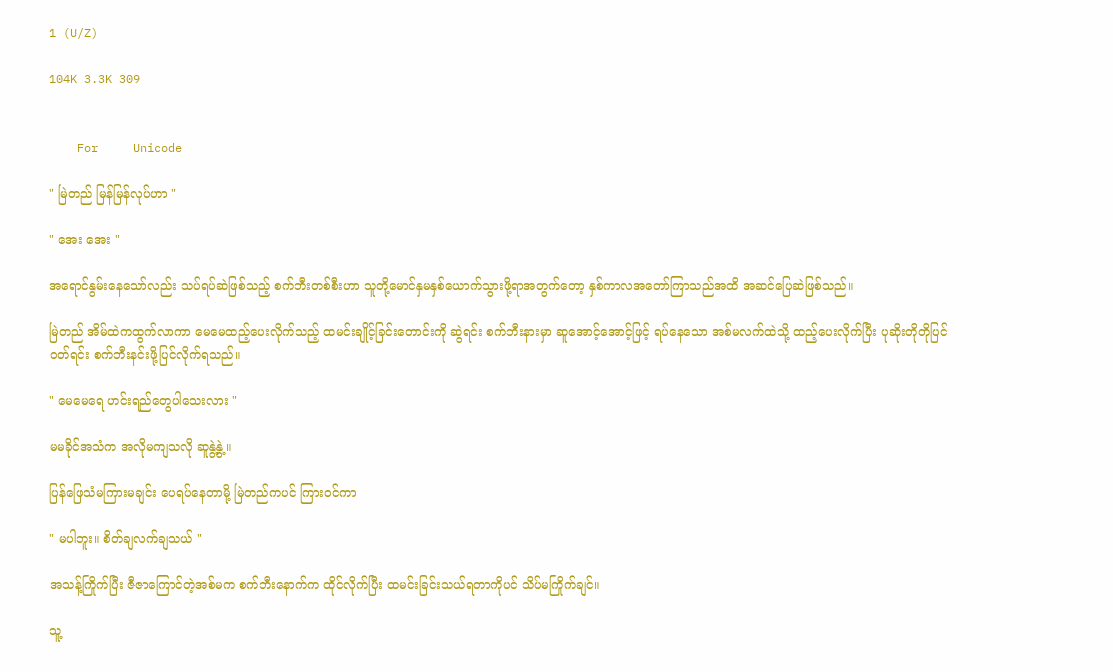1 (U/Z)

104K 3.3K 309


    For     Unicode

" မြဲတည် မြန်မြန်လုပ်ဟာ "

" အေး အေး "

အရောင်နွမ်းနေသော်လည်း သပ်ရပ်ဆဲဖြစ်သည့် စက်ဘီးတစ်စီးဟာ သူတို့မောင်နှမနှစ်ယောက်သွားဖို့ရာအတွက်တော့ နှစ်ကာလအတော်ကြာသည်အထိ အဆင်ပြေဆဲဖြစ်သည်။

မြဲတည် အိမ်ထဲကထွက်လာကာ မေမေထည့်ပေးလိုက်သည့် ထမင်းချိုင့်ခြင်းတောင်းကို ဆွဲရင်း စက်ဘီးနားမှာ ဆူအောင့်အောင့်ဖြင့် ရပ်နေသော အစ်မလက်ထဲသို့ ထည့်ပေးလိုက်ပြီး ပုဆိုးတိုတိုပြင်၀တ်ရင်း စက်ဘီးနင်းဖို့ပြင်လိုက်ရသည်။

" မေမေရေ ဟင်းရည်တွေပါသေးလား "

မမခိုင်အသံက အလိုမကျသလို ဆူနွဲ့နွဲ့။

ပြန်ဖြေသံမကြားမချင်း ပေရပ်နေတာမို့ မြဲတည်ကပင် ကြား၀င်ကာ

" မပါဘူး။ စိတ်ချလက်ချသယ် "

အသန့်ကြိုက်ပြီး ဇီဇာကြောင်တဲ့အစ်မက စက်ဘီးနောက်က ထိုင်လိုက်ပြီး ထမင်းခြင်းသယ်ရတာကိုပင် သိပ်မကြိုက်ချင်။

သူ့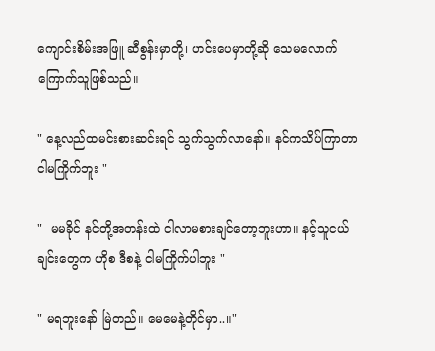ကျောင်းစိမ်းအဖြူ ဆီစွန်းမှာတို့၊ ဟင်းပေမှာတို့ဆို သေမလောက်ကြောက်သူဖြစ်သည်။

" နေ့လည်ထမင်းစားဆင်းရင် သွက်သွက်လာနော်။ နင်ကသိပ်ကြာတာ ငါမကြိုက်ဘူး "

"  မမခိုင် နင်တို့အတန်းထဲ ငါလာမစားချင်တော့ဘူးဟာ။ နင့်သူငယ်ချင်းတွေက ဟိုစ ဒီစနဲ့ ငါမကြိုက်ပါဘူး "

" မရဘူးနော် မြဲတည်။ မေမေနဲ့တိုင်မှာ..။"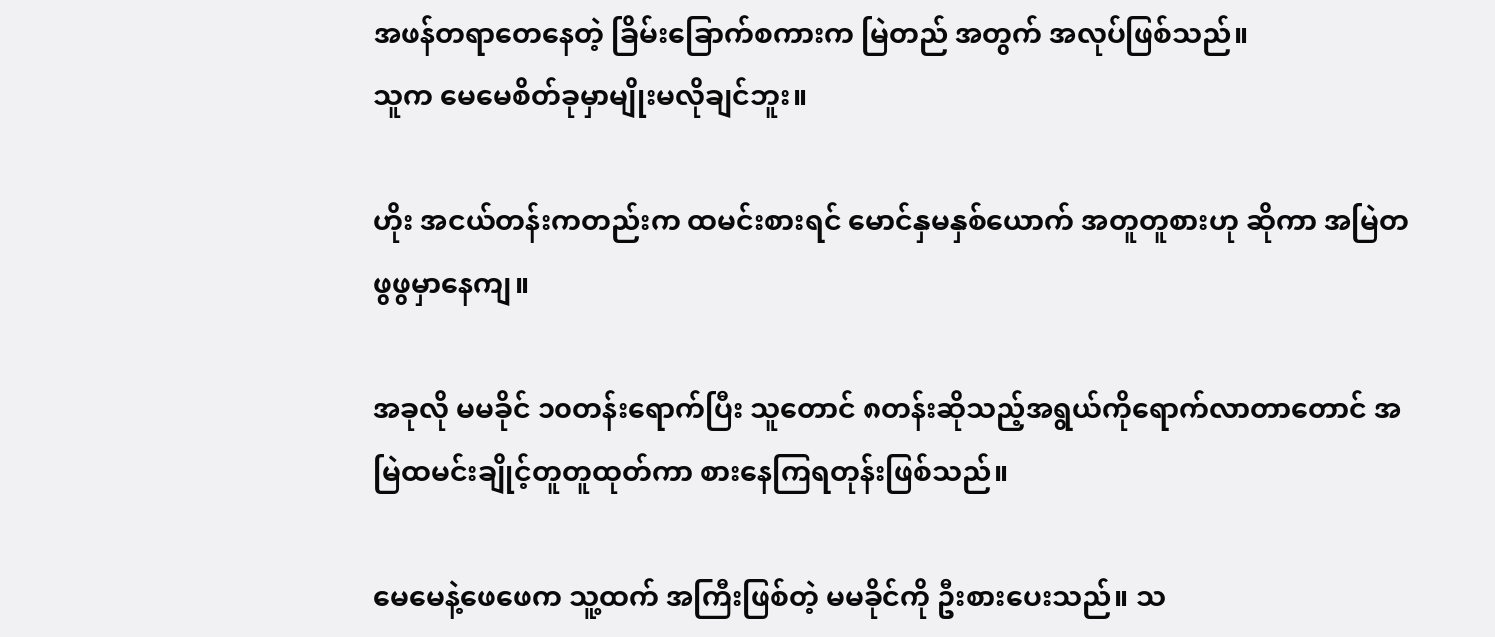အဖန်တရာတေနေတဲ့ ခြိမ်းခြောက်စကားက မြဲတည် အတွက် အလုပ်ဖြစ်သည်။
သူက မေမေစိတ်ခုမှာမျိုးမလိုချင်ဘူး။

ဟိုး အငယ်တန်းကတည်းက ထမင်းစားရင် မောင်နှမနှစ်ယောက် အတူတူစားဟု ဆိုကာ အမြဲတဖွဖွမှာနေကျ။

အခုလို မမခိုင် ၁၀တန်းရောက်ပြီး သူတောင် ၈တန်းဆိုသည့်အရွယ်ကိုရောက်လာတာတောင် အမြဲထမင်းချိုင့်တူတူထုတ်ကာ စား‌နေကြရတုန်းဖြစ်သည်။

မေမေနဲ့ဖေဖေက သူ့ထက် အကြီးဖြစ်တဲ့ မမခိုင်ကို ဦးစားပေးသည်။ သ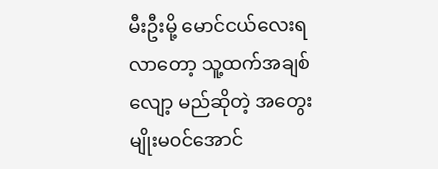မီးဦးမို့ မောင်ငယ်လေးရလာတော့ သူ့ထက်အချစ်လျော့ မည်ဆိုတဲ့ အတွေးမျိုးမ၀င်အောင်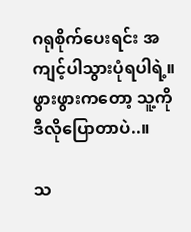ဂရုစိုက်ပေးရင်း အကျင့်ပါသွားပုံရပါရဲ့။
ဖွားဖွားကတော့ သူ့ကို ဒီလိုပြောတာပဲ..။

သ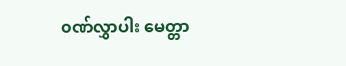၀ဏ်လွှာပါး မေတ္တာ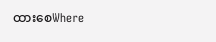ထားစေWhere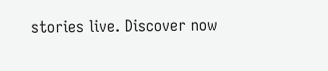stories live. Discover now